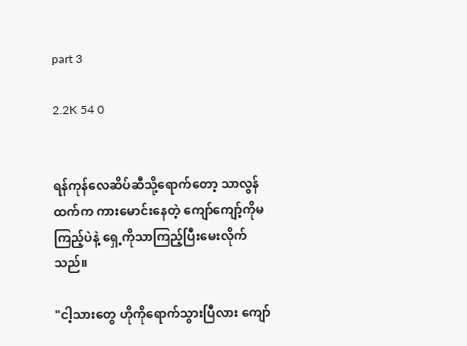part 3

2.2K 54 0


ရန်ကုန်လေဆိပ်ဆီသို့ရောက်တော့ သာလွန်ထက်က ကားမောင်းနေတဲ့ ကျော်ကျော့်ကိုမကြည့်ပဲနဲ့ ရှေ့ကိုသာကြည့်ပြီးမေးလိုက်သည်။

"ငါ့သားတွေ ဟိုကိုရောက်သွားပြီလား ကျော်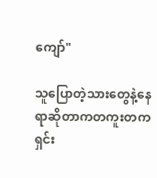ကျော်"

သူပြောတဲ့သားတွေနဲ့နေရာဆိုတာကတကူးတကရှင်း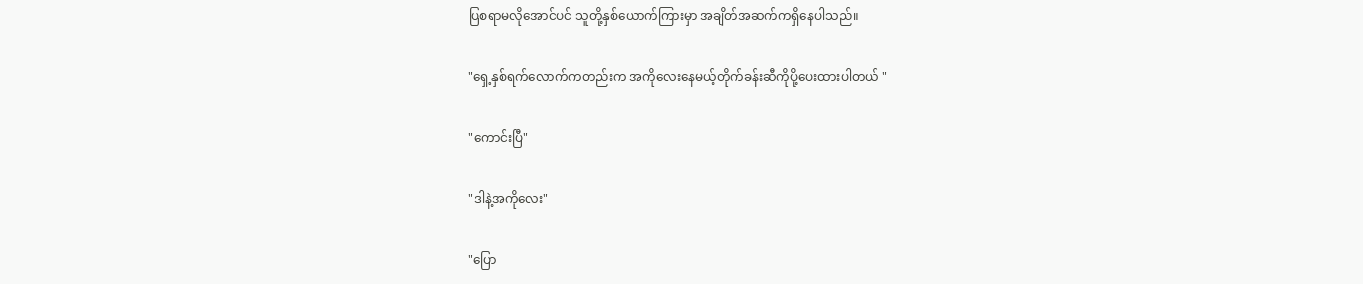ပြစရာမလိုအောင်ပင် သူတို့နှစ်ယောက်ကြားမှာ အချိတ်အဆက်ကရှိနေပါသည်။

"ရှေ့နှစ်ရက်လောက်ကတည်းက အကိုလေးနေမယ့်တိုက်ခန်းဆီကိုပို့ပေးထားပါတယ် "

"ကောင်းပြီ"

"ဒါနဲ့အကိုလေး"

"ပြော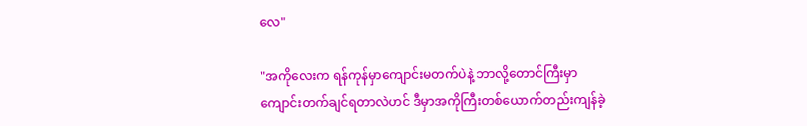လေ"

"အကိုလေးက ရန်ကုန်မှာကျောင်းမတက်ပဲနဲ့ ဘာလို့တောင်ကြီးမှာကျောင်းတက်ချင်ရတာလဲဟင် ဒီမှာအကိုကြီးတစ်ယောက်တည်းကျန်ခဲ့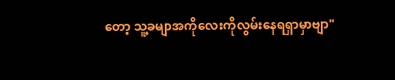တော့ သူ့ခမျာအကိုလေးကိုလွမ်းနေရရှာမှာဗျာ"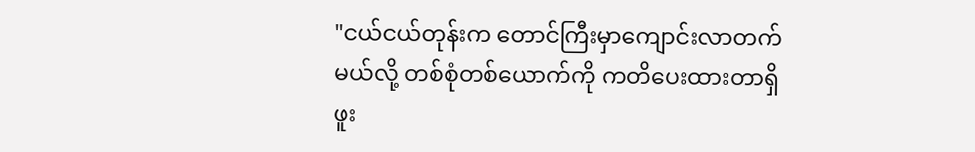"ငယ်ငယ်တုန်းက တောင်ကြီးမှာကျောင်းလာတက်မယ်လို့ တစ်စုံတစ်ယောက်ကို ကတိပေးထားတာရှိဖူး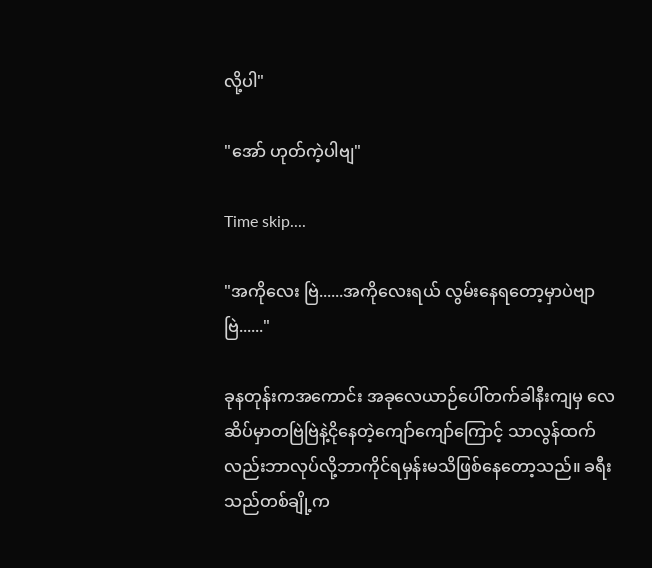လို့ပါ"

"အော် ဟုတ်ကဲ့ပါဗျ"

Time skip....

"အကိုလေး ဗြဲ......အကိုလေးရယ် လွမ်းနေရတော့မှာပဲဗျာ ဗြဲ......"

ခုနတုန်းကအကောင်း အခုလေယာဉ်ပေါ်တက်ခါနီးကျမှ လေဆိပ်မှာတဗြဲဗြဲနဲ့ငိုနေတဲ့ကျော်ကျော်ကြောင့် သာလွန်ထက်လည်းဘာလုပ်လို့ဘာကိုင်ရမှန်းမသိဖြစ်နေတော့သည်။ ခရီးသည်တစ်ချို့က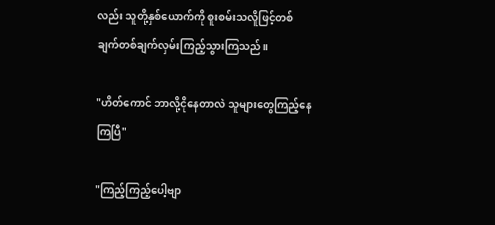လည်း သူတို့နှစ်ယောက်ကို စူးစမ်းသလိူဖြင့်တစ်ချက်တစ်ချက်လှမ်းကြည့်သွားကြသည်။

"ဟိတ်ကောင် ဘာလို့ငိုနေတာလဲ သူများတွေကြည့်နေကြပြီ"

"ကြည့်ကြည့်ပေါ့ဗျာ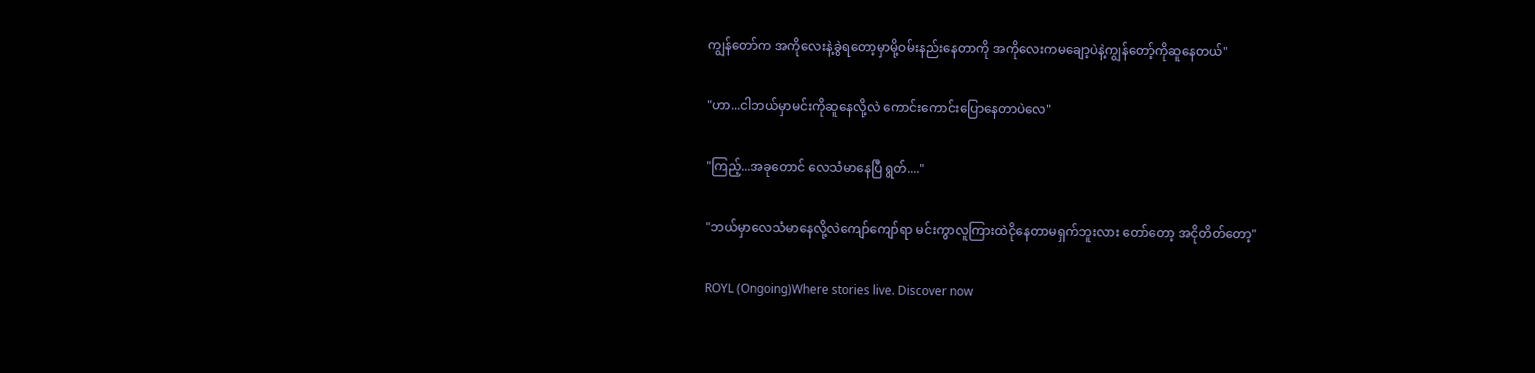ကျွန်တော်က အကိုလေးနဲ့ခွဲရတော့မှာမို့ဝမ်းနည်းနေတာကို အကိုလေးကမချော့ပဲနဲ့ကျွန်တော့်ကိုဆူနေတယ်"

"ဟာ...ငါဘယ်မှာမင်းကိုဆူနေလို့လဲ ကောင်းကောင်းပြောနေတာပဲလေ"

"ကြည့်...အခုတောင် လေသံမာနေပြီ ရွတ်...."

"ဘယ်မှာလေသံမာနေလို့လဲကျော်ကျော်ရာ မင်းကွာလူကြားထဲငိုနေတာမရှက်ဘူးလား တော်တော့ အငိုတိတ်တော့"

ROYL (Ongoing)Where stories live. Discover now